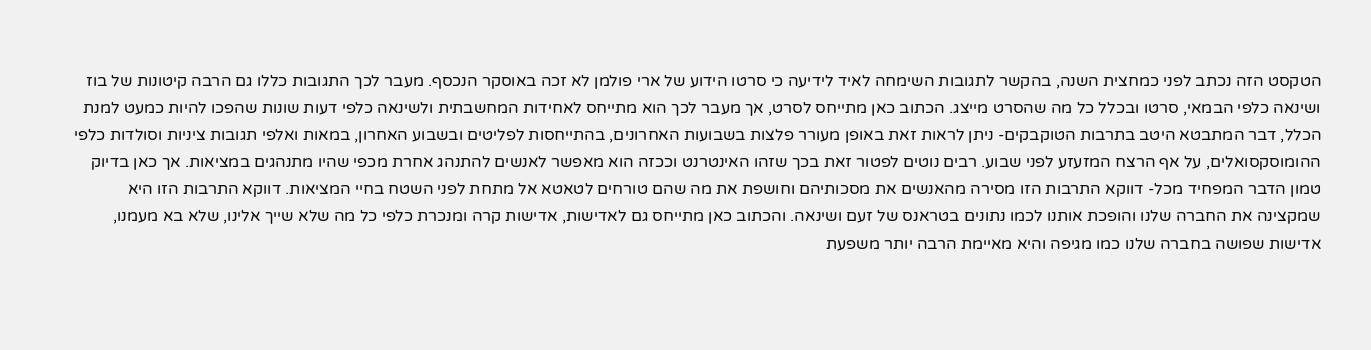הטקסט הזה נכתב לפני כמחצית השנה, בהקשר לתגובות השימחה לאיד לידיעה כי סרטו הידוע של ארי פולמן לא זכה באוסקר הנכסף. מעבר לכך התגובות כללו גם הרבה קיטונות של בוז ושינאה כלפי הבמאי, סרטו ובכלל כל מה שהסרט מייצג. הכתוב כאן מתייחס לסרט, אך מעבר לכך הוא מתייחס לאחידות המחשבתית ולשינאה כלפי דעות שונות שהפכו להיות כמעט למנת הכלל, דבר המתבטא היטב בתרבות הטוקבקים- ניתן לראות זאת באופן מעורר פלצות בשבועות האחרונים, בהתייחסות לפליטים ובשבוע האחרון, במאות ואלפי תגובות ציניות וסולדות כלפי ההומוסקסואלים, על אף הרצח המזעזע לפני שבוע. רבים נוטים לפטור זאת בכך שזהו האינטרנט וככזה הוא מאפשר לאנשים להתנהג אחרת מכפי שהיו מתנהגים במציאות. אך כאן בדיוק טמון הדבר המפחיד מכל- דווקא התרבות הזו מסירה מהאנשים את מסכותיהם וחושפת את מה שהם טורחים לטאטא אל מתחת לפני השטח בחיי המציאות. דווקא התרבות הזו היא שמקצינה את החברה שלנו והופכת אותנו לכמו נתונים בטראנס של זעם ושינאה. והכתוב כאן מתייחס גם לאדישות, אדישות קרה ומנכרת כלפי כל מה שלא שייך אלינו, שלא בא מעמנו, אדישות שפושה בחברה שלנו כמו מגיפה והיא מאיימת הרבה יותר משפעת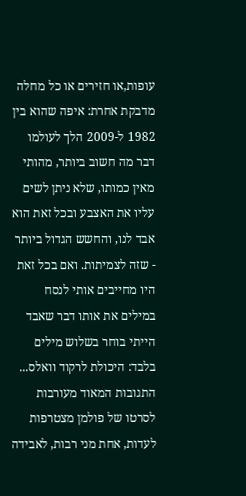עופות,או חזירים או כל מחלה מדבקת אחרת: איפה שהוא בין 1982 ל-2009 הלך לעולמו דבר מה חשוב ביותר, מהותי מאין כמותו, שלא ניתן לשים עליו את האצבע ובכל זאת הוא אבד לנו, והחשש הגדול ביותר - שזה לצמיתות. ואם בכל זאת היו מחייבים אותי לנסח במילים את אותו דבר שאבד הייתי בוחר בשלוש מילים בלבד: היכולת לרקוד וואלס... התגובות המאוד מעורבות לסרטו של פולמן מצטרפות לעדות, אחת מני רבות, לאבידה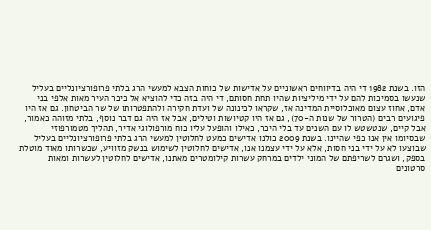הזו. בשנת 1982 די היה בדיווחים ראשוניים על אדישות של כוחות הצבא למעשי הרג בלתי פרופורציונליים בעליל שנעשו בסמיכות להם על ידי מיליציות שהיו תחת חסותם, די היה בזה כדי להוציא אל כיכר העיר מאות אלפי בני אדם, אחוז עצום מאוכלוסיית המדינה אז, שקראו לכינונה של ועדת חקירה ולהתפטרותו של שר הביטחון. גם אז היו פיגועים רבים (הטרור של שנות ה-70), גם אז היו קטיושות וטילים, אבל אז היה גם דבר נוסף, בלתי מזוהה כאמור, אבל קיים, שנטשטש לו עם השנים עד בלי היכר, כאילו והופעל עליו כוח מורפולוגי אדיר, תהליך מטמורפוזי שבסיומו אין אנו כפי שהיינו. בשנת 2009 כולנו אדישים כמעט לחלוטין למעשי הרג בלתי פרופורציונליים בעליל שבוצעו לא על ידי בני חסות, אלא על ידי עצמנו אנו, אדישים לחלוטין לשימוש בנשק מזוויע, שכשרותו מאוד מוטלת בספק, ושגרם לשריפתם של המוני ילדים במרחק עשרות קילומטרים מאתנו, אדישים לחלוטין לעשרות ומאות סרטונים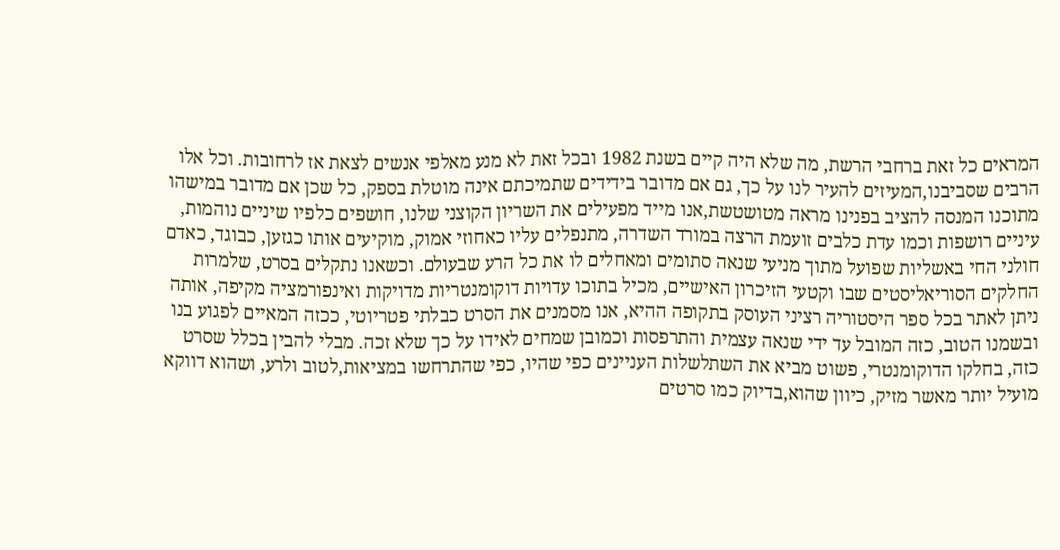המראים כל זאת ברחבי הרשת, מה שלא היה קיים בשנת 1982 ובכל זאת לא מנע מאלפי אנשים לצאת אז לרחובות. וכל אלו הרבים שסביבנו,המעיזים להעיר לנו על כך, גם אם מדובר בידידים שתמיכתם אינה מוטלת בספק, כל שכן אם מדובר במישהו מתוכנו המנסה להציב בפנינו מראה מטושטשת,אנו מייד מפעילים את השריון הקוצני שלנו, חושפים כלפיו שיניים נוהמות, עיניים רושפות וכמו עדת כלבים זועמת הרצה במורד השדרה, מתנפלים עליו כאחוזי אמוק, מוקיעים אותו כגזען, כבוגד, כאדם חולני החי באשליות שפועל מתוך מניעי שנאה סתומים ומאחלים לו את כל הרע שבעולם. וכשאנו נתקלים בסרט, שלמרות החלקים הסוריאליסטים שבו וקטעי הזיכרון האישיים, מכיל בתוכו עדויות דוקומנטריות מדויקות ואינפורמציה מקיפה, אותה ניתן לאתר בכל ספר היסטוריה רציני העוסק בתקופה ההיא, אנו מסמנים את הסרט כבלתי פטריוטי, ככזה המאיים לפגוע בנו ובשמנו הטוב, כזה המובל עד ידי שנאה עצמית והתרפסות וכמובן שמחים לאידו על כך שלא זכה. מבלי להבין בכלל שסרט כזה, בחלקו הדוקומנטרי, פשוט מביא את השתלשלות העניינים כפי שהיו, כפי שהתרחשו במציאות,לטוב ולרע, ושהוא דווקא מועיל יותר מאשר מזיק, כיוון שהוא,בדיוק כמו סרטים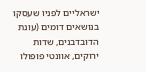ישראליים לפניו שעסקו בנושאים דומים (עונת הדובדבנים, שדות ירוקים, אוונטי פופולו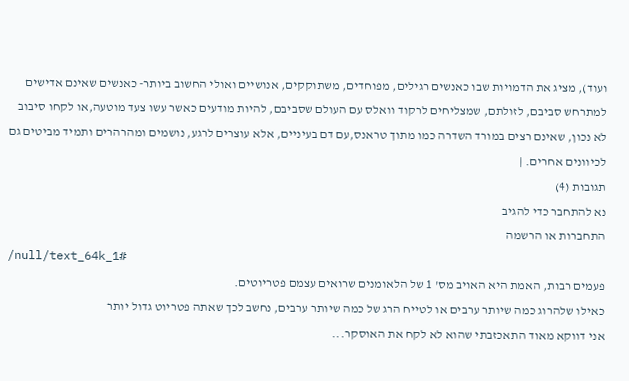ועוד), מציג את הדמויות שבו כאנשים רגילים, מפוחדים, משתוקקים, אנושיים ואולי החשוב ביותר- כאנשים שאינם אדישים למתרחש סביבם, לזולתם, שמצליחים לרקוד וואלס עם העולם שסביבם, להיות מודעים כאשר עשו צעד מוטעה,או לקחו סיבוב לא נכון, שאינם רצים במורד השדרה כמו מתוך טראנס,עם דם בעיניים, אלא עוצרים לרגע, נושמים ומהרהרים ותמיד מביטים גם לכיוונים אחרים. |
תגובות (4)
נא להתחבר כדי להגיב
התחברות או הרשמה
/null/text_64k_1#
פעמים רבות, האמת היא האויב מס' 1 של הלאומנים שרואים עצמם פטריוטים.
כאילו שלהרוג כמה שיותר ערבים או לטייח הרג של כמה שיותר ערבים, נחשב לכך שאתה פטריוט גדול יותר
אני דווקא מאוד התאכזבתי שהוא לא לקח את האוסקר...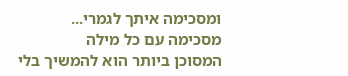ומסכימה איתך לגמרי...
מסכימה עם כל מילה
המסוכן ביותר הוא להמשיך בלי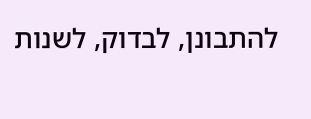להתבונן, לבדוק, לשנות